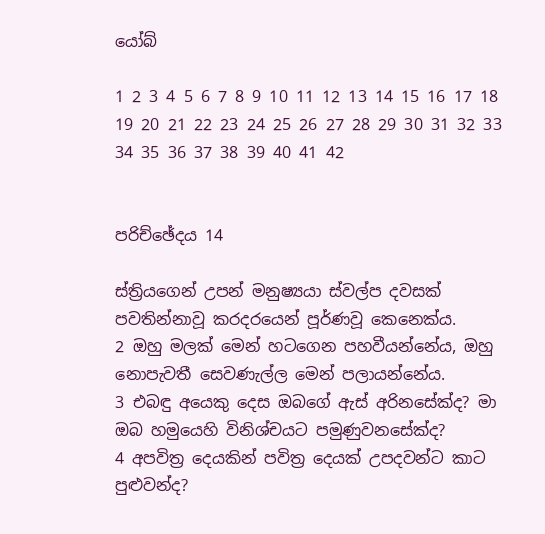යෝබ්

1 2 3 4 5 6 7 8 9 10 11 12 13 14 15 16 17 18 19 20 21 22 23 24 25 26 27 28 29 30 31 32 33 34 35 36 37 38 39 40 41 42


පරිච්ඡේදය 14

ස්ත්‍රියගෙන් උපන් මනුෂ්‍යයා ස්වල්ප දවසක් පවතින්නාවූ කරදරයෙන් පූර්ණවූ කෙනෙක්ය.
2 ඔහු මලක් මෙන් හටගෙන පහවීයන්නේය, ඔහු නොපැවතී සෙවණැල්ල මෙන් පලායන්නේය.
3 එබඳු අයෙකු දෙස ඔබගේ ඇස් අරිනසේක්ද? මා ඔබ හමුයෙහි විනිශ්චයට පමුණුවනසේක්ද?
4 අපවිත්‍ර දෙයකින් පවිත්‍ර දෙයක් උපදවන්ට කාට පුළුවන්ද?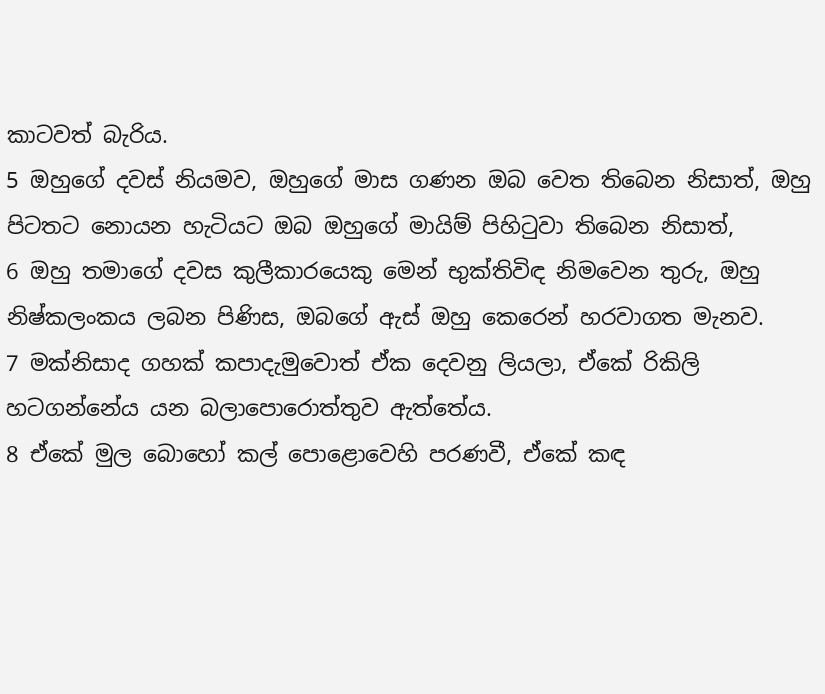කාටවත් බැරිය.
5 ඔහුගේ දවස් නියමව, ඔහුගේ මාස ගණන ඔබ වෙත තිබෙන නිසාත්, ඔහු පිටතට නොයන හැටියට ඔබ ඔහුගේ මායිම් පිහිටුවා තිබෙන නිසාත්,
6 ඔහු තමාගේ දවස කුලීකාරයෙකු මෙන් භුක්තිවිඳ නිමවෙන තුරු, ඔහු නිෂ්කලංකය ලබන පිණිස, ඔබගේ ඇස් ඔහු කෙරෙන් හරවාගත මැනව.
7 මක්නිසාද ගහක් කපාදැමුවොත් ඒක දෙවනු ලියලා, ඒකේ රිකිලි හටගන්නේය යන බලාපොරොත්තුව ඇත්තේය.
8 ඒකේ මුල බොහෝ කල් පොළොවෙහි පරණවී, ඒකේ කඳ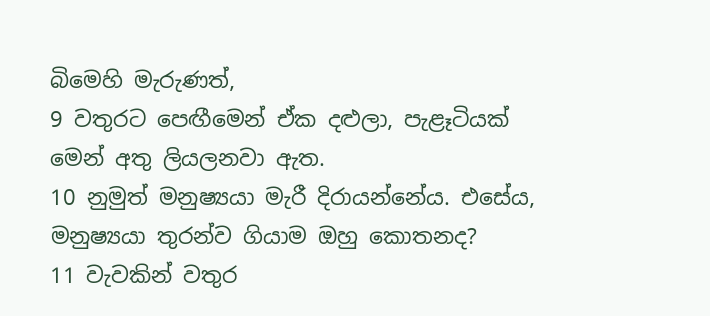බිමෙහි මැරුණත්,
9 වතුරට පෙඟීමෙන් ඒක දළුලා, පැළෑටියක් මෙන් අතු ලියලනවා ඇත.
10 නුමුත් මනුෂ්‍යයා මැරී දිරායන්නේය. එසේය, මනුෂ්‍යයා තුරන්ව ගියාම ඔහු කොතනද?
11 වැවකින් වතුර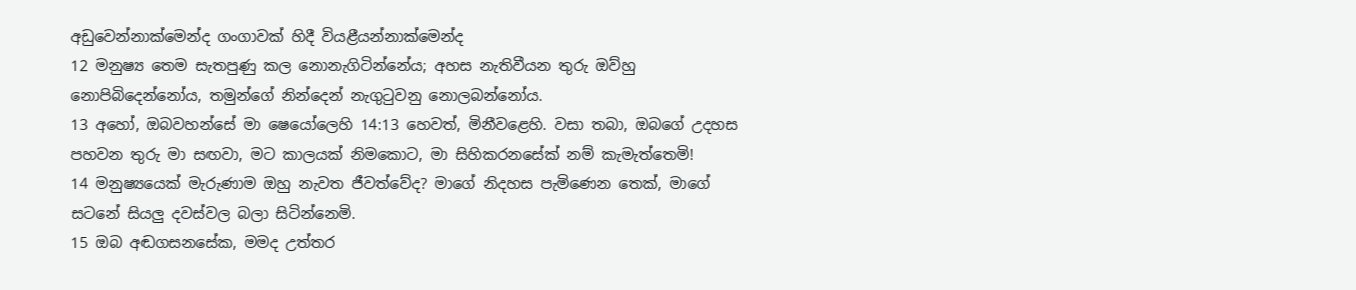අඩුවෙන්නාක්මෙන්ද ගංගාවක් හිදී වියළීයන්නාක්මෙන්ද
12 මනුෂ්‍ය තෙම සැතපුණු කල නොනැගිටින්නේය; අහස නැතිවීයන තුරු ඔව්හු නොපිබිදෙන්නෝය, තමුන්ගේ නින්දෙන් නැගුටුවනු නොලබන්නෝය.
13 අහෝ, ඔබවහන්සේ මා ෂෙයෝලෙහි 14:13 හෙවත්, මිනීවළෙහි. වසා තබා, ඔබගේ උදහස පහවන තුරු මා සඟවා, මට කාලයක් නිමකොට, මා සිහිකරනසේක් නම් කැමැත්තෙමි!
14 මනුෂ්‍යයෙක් මැරුණාම ඔහු නැවත ජීවත්වේද? මාගේ නිදහස පැමිණෙන තෙක්, මාගේ සටනේ සියලු දවස්වල බලා සිටින්නෙමි.
15 ඔබ අඬගසනසේක, මමද උත්තර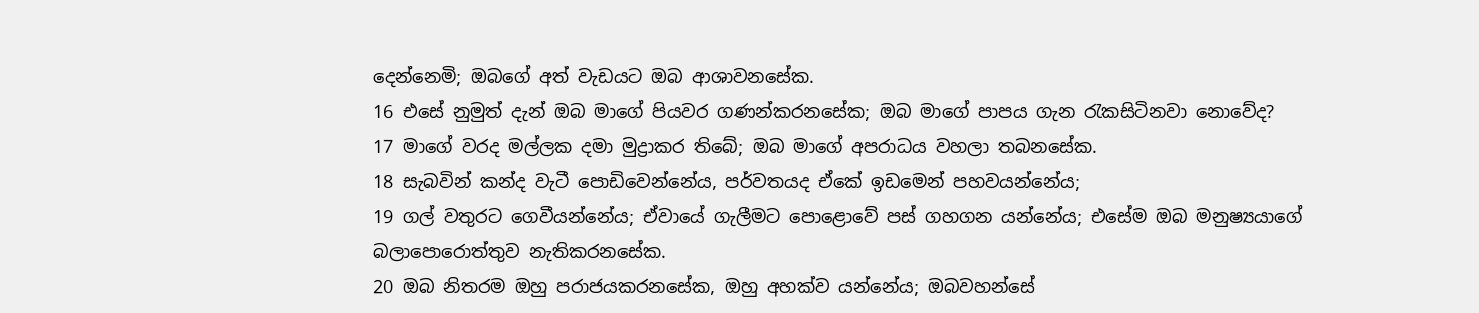දෙන්නෙමි; ඔබගේ අත් වැඩයට ඔබ ආශාවනසේක.
16 එසේ නුමුත් දැන් ඔබ මාගේ පියවර ගණන්කරනසේක; ඔබ මාගේ පාපය ගැන රැකසිටිනවා නොවේද?
17 මාගේ වරද මල්ලක දමා මුද්‍රාකර තිබේ; ඔබ මාගේ අපරාධය වහලා තබනසේක.
18 සැබවින් කන්ද වැටී පොඩිවෙන්නේය, පර්වතයද ඒකේ ඉඩමෙන් පහවයන්නේය;
19 ගල් වතුරට ගෙවීයන්නේය; ඒවායේ ගැලීමට පොළොවේ පස් ගහගන යන්නේය; එසේම ඔබ මනුෂ්‍යයාගේ බලාපොරොත්තුව නැතිකරනසේක.
20 ඔබ නිතරම ඔහු පරාජයකරනසේක, ඔහු අහක්ව යන්නේය; ඔබවහන්සේ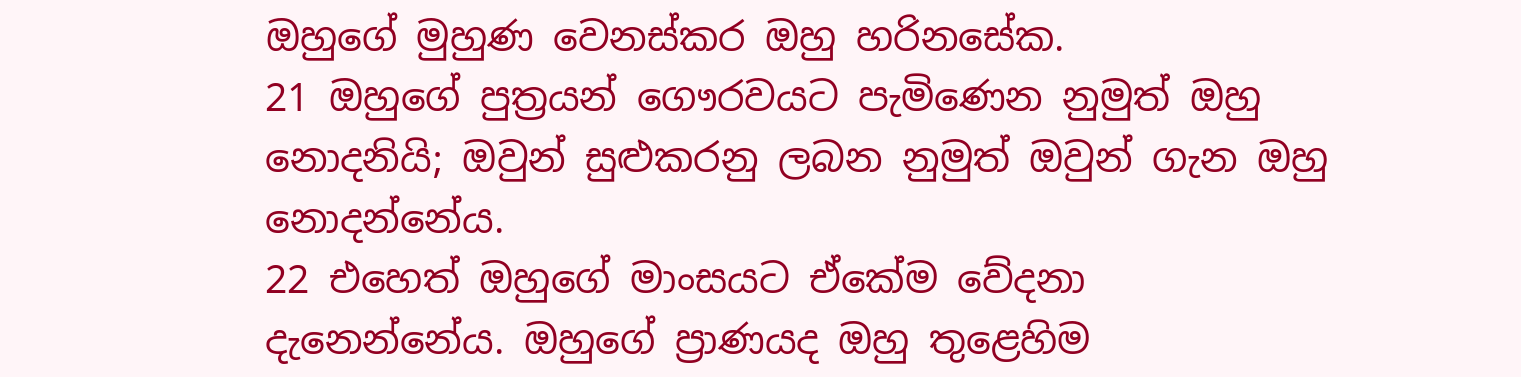ඔහුගේ මුහුණ වෙනස්කර ඔහු හරිනසේක.
21 ඔහුගේ පුත්‍රයන් ගෞරවයට පැමිණෙන නුමුත් ඔහු නොදනියි; ඔවුන් සුළුකරනු ලබන නුමුත් ඔවුන් ගැන ඔහු නොදන්නේය.
22 එහෙත් ඔහුගේ මාංසයට ඒකේම වේදනා දැනෙන්නේය. ඔහුගේ ප්‍රාණයද ඔහු තුළෙහිම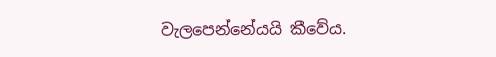වැලපෙන්නේයයි කීවේය.